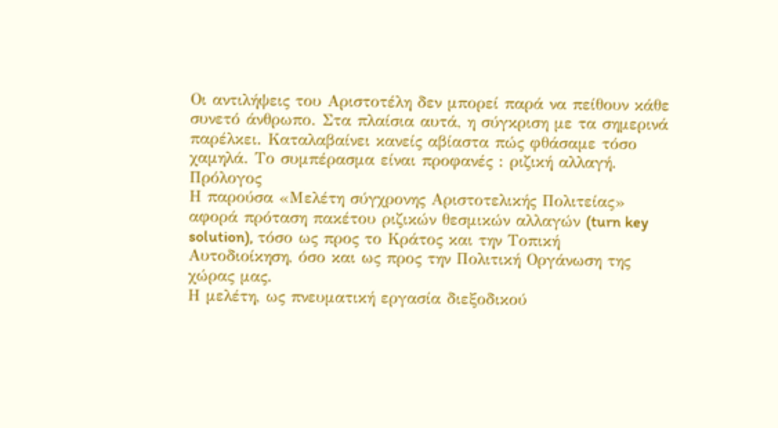Οι αντιλήψεις του Αριστοτέλη δεν μπορεί παρά να πείθουν κάθε συνετό άνθρωπο. Στα πλαίσια αυτά, η σύγκριση με τα σημερινά παρέλκει. Καταλαβαίνει κανείς αβίαστα πώς φθάσαμε τόσο χαμηλά. Το συμπέρασμα είναι προφανές : ριζική αλλαγή.
Πρόλογος
Η παρούσα «Μελέτη σύγχρονης Αριστοτελικής Πολιτείας» αφορά πρόταση πακέτου ριζικών θεσμικών αλλαγών (turn key solution), τόσο ως προς το Κράτος και την Τοπική Αυτοδιοίκηση, όσο και ως προς την Πολιτική Οργάνωση της χώρας μας.
Η μελέτη, ως πνευματική εργασία διεξοδικού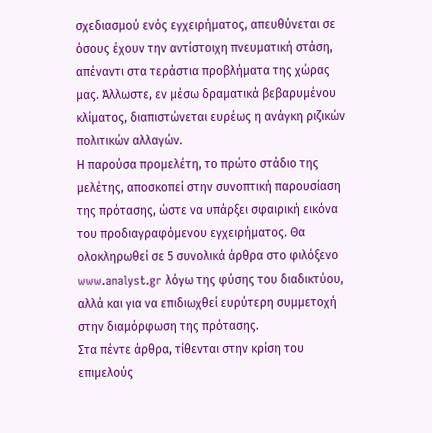σχεδιασμού ενός εγχειρήματος, απευθύνεται σε όσους έχουν την αντίστοιχη πνευματική στάση, απέναντι στα τεράστια προβλήματα της χώρας μας. Άλλωστε, εν μέσω δραματικά βεβαρυμένου κλίματος, διαπιστώνεται ευρέως η ανάγκη ριζικών πολιτικών αλλαγών.
Η παρούσα προμελέτη, το πρώτο στάδιο της μελέτης, αποσκοπεί στην συνοπτική παρουσίαση της πρότασης, ώστε να υπάρξει σφαιρική εικόνα του προδιαγραφόμενου εγχειρήματος. Θα ολοκληρωθεί σε 5 συνολικά άρθρα στο φιλόξενο www.analyst.gr λόγω της φύσης του διαδικτύου, αλλά και για να επιδιωχθεί ευρύτερη συμμετοχή στην διαμόρφωση της πρότασης.
Στα πέντε άρθρα, τίθενται στην κρίση του επιμελούς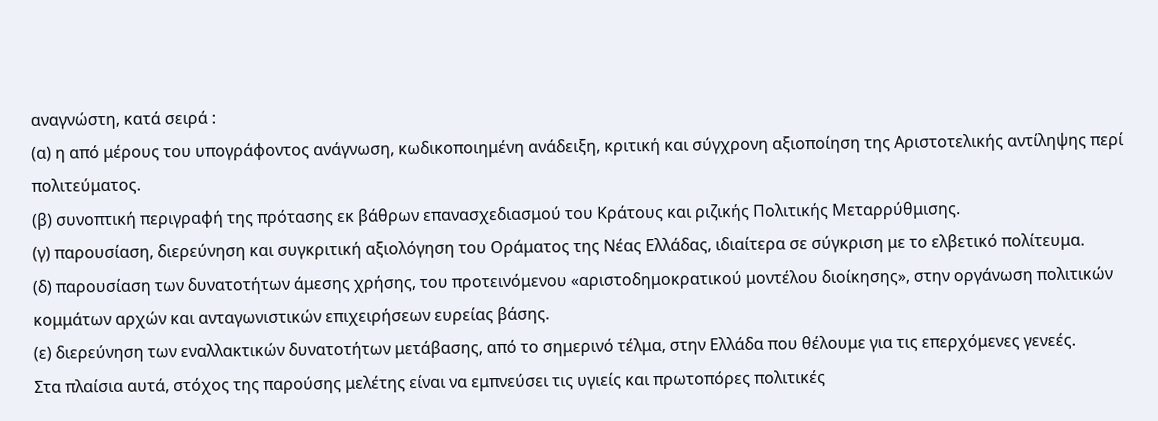αναγνώστη, κατά σειρά :
(α) η από μέρους του υπογράφοντος ανάγνωση, κωδικοποιημένη ανάδειξη, κριτική και σύγχρονη αξιοποίηση της Αριστοτελικής αντίληψης περί πολιτεύματος.
(β) συνοπτική περιγραφή της πρότασης εκ βάθρων επανασχεδιασμού του Κράτους και ριζικής Πολιτικής Μεταρρύθμισης.
(γ) παρουσίαση, διερεύνηση και συγκριτική αξιολόγηση του Οράματος της Νέας Ελλάδας, ιδιαίτερα σε σύγκριση με το ελβετικό πολίτευμα.
(δ) παρουσίαση των δυνατοτήτων άμεσης χρήσης, του προτεινόμενου «αριστοδημοκρατικού μοντέλου διοίκησης», στην οργάνωση πολιτικών κομμάτων αρχών και ανταγωνιστικών επιχειρήσεων ευρείας βάσης.
(ε) διερεύνηση των εναλλακτικών δυνατοτήτων μετάβασης, από το σημερινό τέλμα, στην Ελλάδα που θέλουμε για τις επερχόμενες γενεές.
Στα πλαίσια αυτά, στόχος της παρούσης μελέτης είναι να εμπνεύσει τις υγιείς και πρωτοπόρες πολιτικές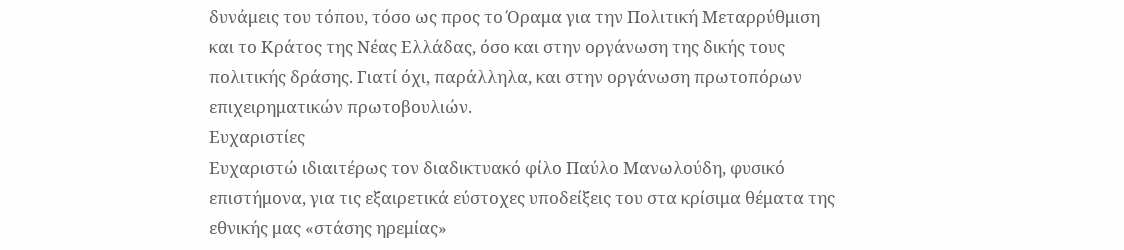δυνάμεις του τόπου, τόσο ως προς το Όραμα για την Πολιτική Μεταρρύθμιση και το Κράτος της Νέας Ελλάδας, όσο και στην οργάνωση της δικής τους πολιτικής δράσης. Γιατί όχι, παράλληλα, και στην οργάνωση πρωτοπόρων επιχειρηματικών πρωτοβουλιών.
Ευχαριστίες
Ευχαριστώ ιδιαιτέρως τον διαδικτυακό φίλο Παύλο Μανωλούδη, φυσικό επιστήμονα, για τις εξαιρετικά εύστοχες υποδείξεις του στα κρίσιμα θέματα της εθνικής μας «στάσης ηρεμίας»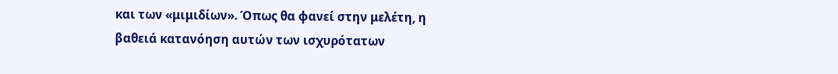και των «μιμιδίων». Όπως θα φανεί στην μελέτη, η βαθειά κατανόηση αυτών των ισχυρότατων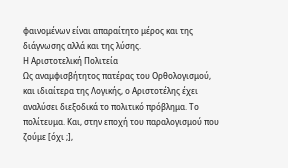φαινομένων είναι απαραίτητο μέρος και της διάγνωσης αλλά και της λύσης.
Η Αριστοτελική Πολιτεία
Ως αναμφισβήτητος πατέρας του Ορθολογισμού, και ιδιαίτερα της Λογικής, ο Αριστοτέλης έχει αναλύσει διεξοδικά το πολιτικό πρόβλημα. Το πολίτευμα. Και, στην εποχή του παραλογισμού που ζούμε [όχι ;],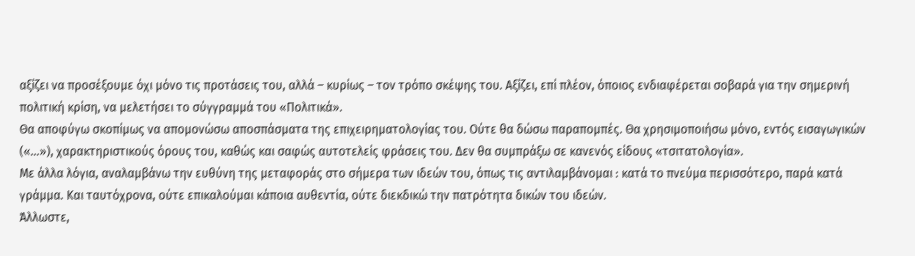αξίζει να προσέξουμε όχι μόνο τις προτάσεις του, αλλά – κυρίως – τον τρόπο σκέψης του. Αξίζει, επί πλέον, όποιος ενδιαφέρεται σοβαρά για την σημερινή πολιτική κρίση, να μελετήσει το σύγγραμμά του «Πολιτικά».
Θα αποφύγω σκοπίμως να απομονώσω αποσπάσματα της επιχειρηματολογίας του. Ούτε θα δώσω παραπομπές. Θα χρησιμοποιήσω μόνο, εντός εισαγωγικών («…»), χαρακτηριστικούς όρους του, καθώς και σαφώς αυτοτελείς φράσεις του. Δεν θα συμπράξω σε κανενός είδους «τσιτατολογία».
Με άλλα λόγια, αναλαμβάνω την ευθύνη της μεταφοράς στο σήμερα των ιδεών του, όπως τις αντιλαμβάνομαι : κατά το πνεύμα περισσότερο, παρά κατά γράμμα. Και ταυτόχρονα, ούτε επικαλούμαι κάποια αυθεντία, ούτε διεκδικώ την πατρότητα δικών του ιδεών.
Άλλωστε,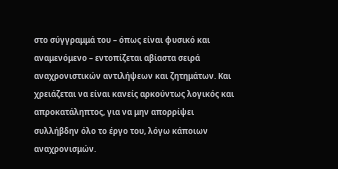στο σύγγραμμά του – όπως είναι φυσικό και αναμενόμενο – εντοπίζεται αβίαστα σειρά αναχρονιστικών αντιλήψεων και ζητημάτων. Και χρειάζεται να είναι κανείς αρκούντως λογικός και απροκατάληπτος, για να μην απορρίψει συλλήβδην όλο το έργο του, λόγω κάποιων αναχρονισμών.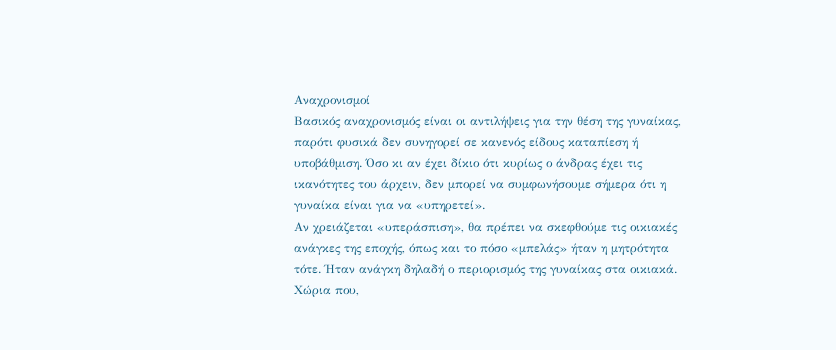Αναχρονισμοί
Βασικός αναχρονισμός είναι οι αντιλήψεις για την θέση της γυναίκας, παρότι φυσικά δεν συνηγορεί σε κανενός είδους καταπίεση ή υποβάθμιση. Όσο κι αν έχει δίκιο ότι κυρίως ο άνδρας έχει τις ικανότητες του άρχειν, δεν μπορεί να συμφωνήσουμε σήμερα ότι η γυναίκα είναι για να «υπηρετεί».
Αν χρειάζεται «υπεράσπιση», θα πρέπει να σκεφθούμε τις οικιακές ανάγκες της εποχής, όπως και το πόσο «μπελάς» ήταν η μητρότητα τότε. Ήταν ανάγκη δηλαδή ο περιορισμός της γυναίκας στα οικιακά. Χώρια που,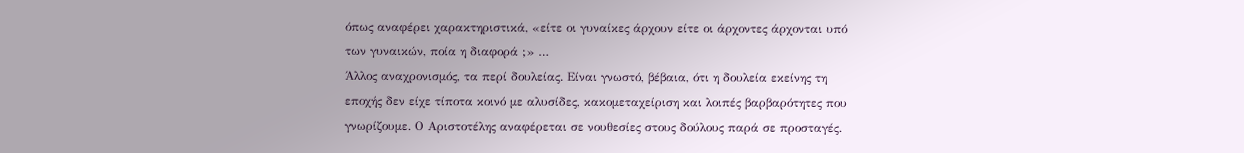όπως αναφέρει χαρακτηριστικά, «είτε οι γυναίκες άρχουν είτε οι άρχοντες άρχονται υπό των γυναικών, ποία η διαφορά ;» …
Άλλος αναχρονισμός, τα περί δουλείας. Είναι γνωστό, βέβαια, ότι η δουλεία εκείνης τη εποχής δεν είχε τίποτα κοινό με αλυσίδες, κακομεταχείριση και λοιπές βαρβαρότητες που γνωρίζουμε. Ο Αριστοτέλης αναφέρεται σε νουθεσίες στους δούλους παρά σε προσταγές.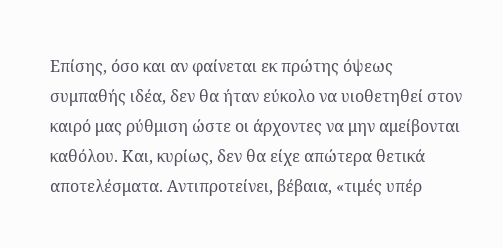Επίσης, όσο και αν φαίνεται εκ πρώτης όψεως συμπαθής ιδέα, δεν θα ήταν εύκολο να υιοθετηθεί στον καιρό μας ρύθμιση ώστε οι άρχοντες να μην αμείβονται καθόλου. Και, κυρίως, δεν θα είχε απώτερα θετικά αποτελέσματα. Αντιπροτείνει, βέβαια, «τιμές υπέρ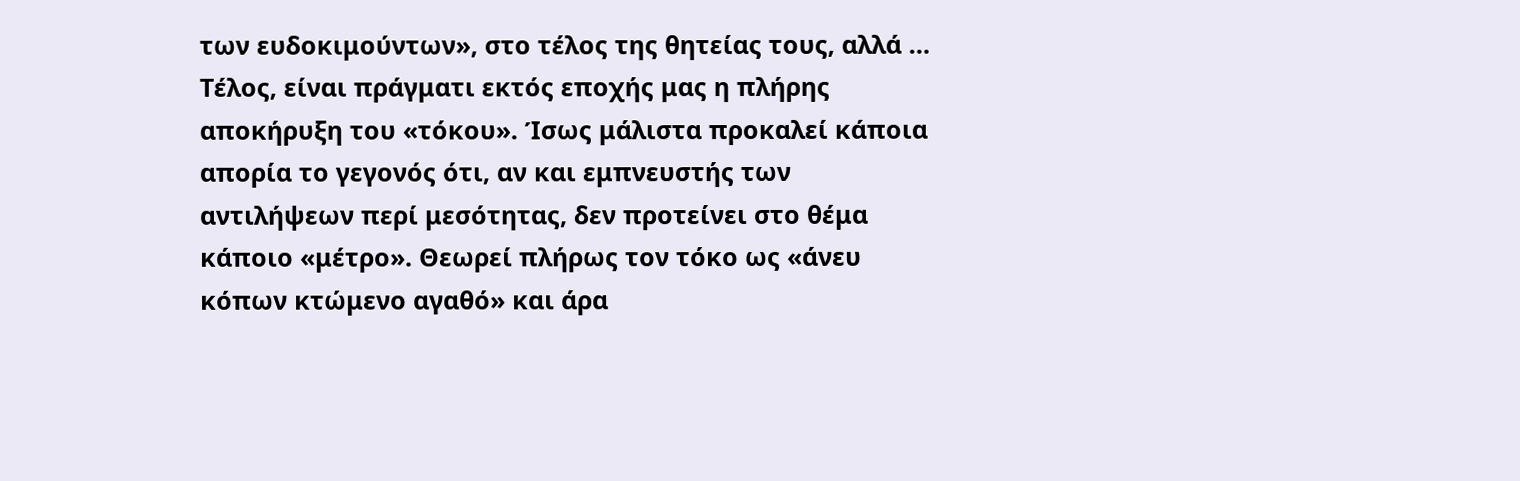των ευδοκιμούντων», στο τέλος της θητείας τους, αλλά …
Τέλος, είναι πράγματι εκτός εποχής μας η πλήρης αποκήρυξη του «τόκου». Ίσως μάλιστα προκαλεί κάποια απορία το γεγονός ότι, αν και εμπνευστής των αντιλήψεων περί μεσότητας, δεν προτείνει στο θέμα κάποιο «μέτρο». Θεωρεί πλήρως τον τόκο ως «άνευ κόπων κτώμενο αγαθό» και άρα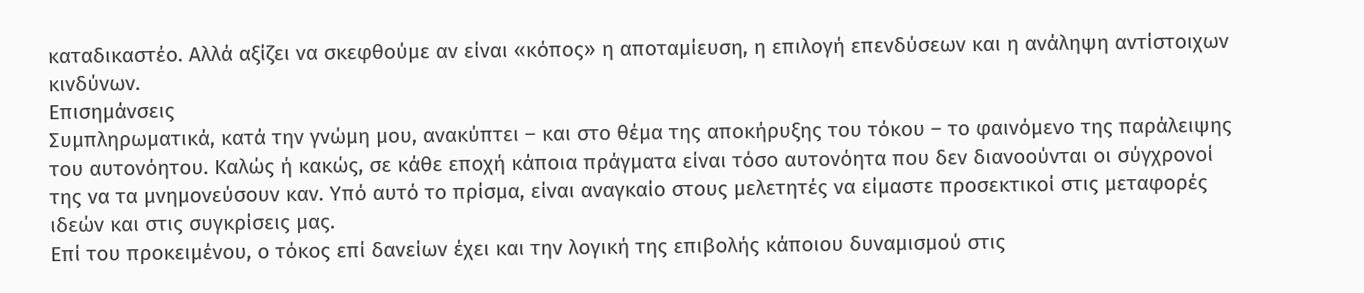καταδικαστέο. Αλλά αξίζει να σκεφθούμε αν είναι «κόπος» η αποταμίευση, η επιλογή επενδύσεων και η ανάληψη αντίστοιχων κινδύνων.
Επισημάνσεις
Συμπληρωματικά, κατά την γνώμη μου, ανακύπτει – και στο θέμα της αποκήρυξης του τόκου – το φαινόμενο της παράλειψης του αυτονόητου. Καλώς ή κακώς, σε κάθε εποχή κάποια πράγματα είναι τόσο αυτονόητα που δεν διανοούνται οι σύγχρονοί της να τα μνημονεύσουν καν. Υπό αυτό το πρίσμα, είναι αναγκαίο στους μελετητές να είμαστε προσεκτικοί στις μεταφορές ιδεών και στις συγκρίσεις μας.
Επί του προκειμένου, ο τόκος επί δανείων έχει και την λογική της επιβολής κάποιου δυναμισμού στις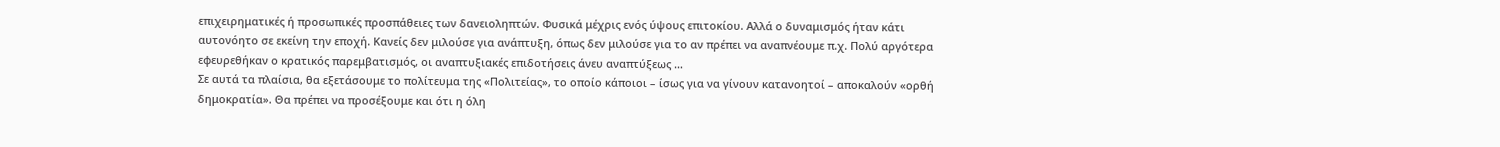επιχειρηματικές ή προσωπικές προσπάθειες των δανειοληπτών. Φυσικά μέχρις ενός ύψους επιτοκίου. Αλλά ο δυναμισμός ήταν κάτι αυτονόητο σε εκείνη την εποχή. Κανείς δεν μιλούσε για ανάπτυξη, όπως δεν μιλούσε για το αν πρέπει να αναπνέουμε π.χ. Πολύ αργότερα εφευρεθήκαν ο κρατικός παρεμβατισμός, οι αναπτυξιακές επιδοτήσεις άνευ αναπτύξεως …
Σε αυτά τα πλαίσια, θα εξετάσουμε το πολίτευμα της «Πολιτείας», το οποίο κάποιοι – ίσως για να γίνουν κατανοητοί – αποκαλούν «ορθή δημοκρατία». Θα πρέπει να προσέξουμε και ότι η όλη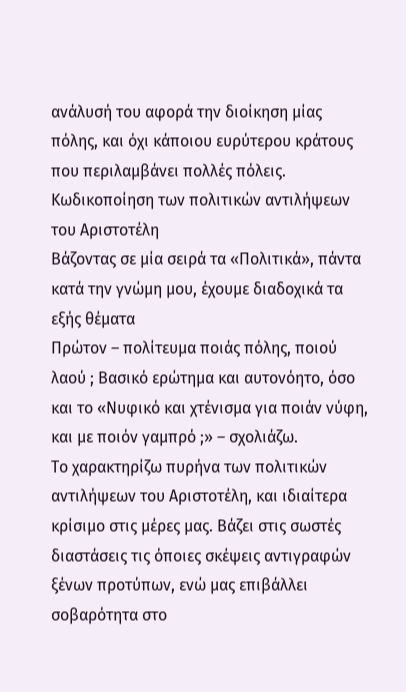ανάλυσή του αφορά την διοίκηση μίας πόλης, και όχι κάποιου ευρύτερου κράτους που περιλαμβάνει πολλές πόλεις. Κωδικοποίηση των πολιτικών αντιλήψεων του Αριστοτέλη
Βάζοντας σε μία σειρά τα «Πολιτικά», πάντα κατά την γνώμη μου, έχουμε διαδοχικά τα εξής θέματα
Πρώτον – πολίτευμα ποιάς πόλης, ποιού λαού ; Βασικό ερώτημα και αυτονόητο, όσο και το «Νυφικό και χτένισμα για ποιάν νύφη, και με ποιόν γαμπρό ;» – σχολιάζω.
Το χαρακτηρίζω πυρήνα των πολιτικών αντιλήψεων του Αριστοτέλη, και ιδιαίτερα κρίσιμο στις μέρες μας. Βάζει στις σωστές διαστάσεις τις όποιες σκέψεις αντιγραφών ξένων προτύπων, ενώ μας επιβάλλει σοβαρότητα στο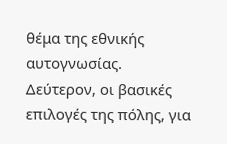θέμα της εθνικής αυτογνωσίας.
Δεύτερον, οι βασικές επιλογές της πόλης, για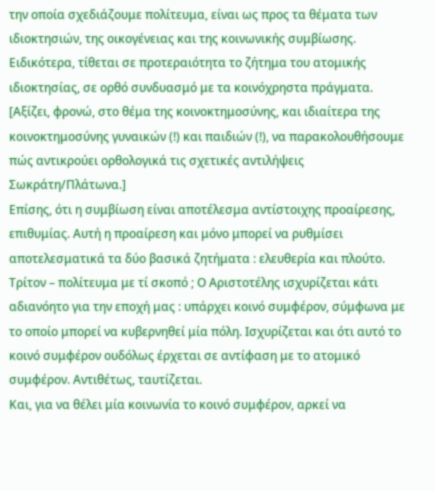την οποία σχεδιάζουμε πολίτευμα, είναι ως προς τα θέματα των ιδιοκτησιών, της οικογένειας και της κοινωνικής συμβίωσης. Ειδικότερα, τίθεται σε προτεραιότητα το ζήτημα του ατομικής ιδιοκτησίας, σε ορθό συνδυασμό με τα κοινόχρηστα πράγματα.
[Αξίζει, φρονώ, στο θέμα της κοινοκτημοσύνης, και ιδιαίτερα της κοινοκτημοσύνης γυναικών (!) και παιδιών (!), να παρακολουθήσουμε πώς αντικρούει ορθολογικά τις σχετικές αντιλήψεις Σωκράτη/Πλάτωνα.]
Επίσης, ότι η συμβίωση είναι αποτέλεσμα αντίστοιχης προαίρεσης, επιθυμίας. Αυτή η προαίρεση και μόνο μπορεί να ρυθμίσει αποτελεσματικά τα δύο βασικά ζητήματα : ελευθερία και πλούτο.
Τρίτον – πολίτευμα με τί σκοπό ; Ο Αριστοτέλης ισχυρίζεται κάτι αδιανόητο για την εποχή μας : υπάρχει κοινό συμφέρον, σύμφωνα με το οποίο μπορεί να κυβερνηθεί μία πόλη. Ισχυρίζεται και ότι αυτό το κοινό συμφέρον ουδόλως έρχεται σε αντίφαση με το ατομικό συμφέρον. Αντιθέτως, ταυτίζεται.
Και, για να θέλει μία κοινωνία το κοινό συμφέρον, αρκεί να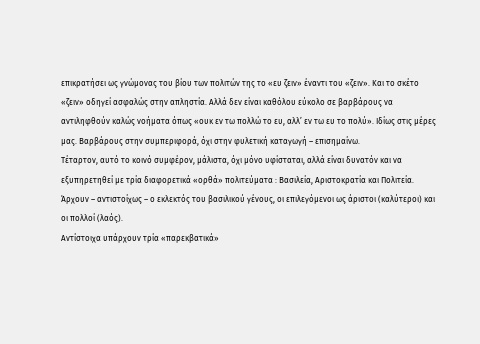επικρατήσει ως γνώμονας του βίου των πολιτών της το «ευ ζειν» έναντι του «ζειν». Και το σκέτο «ζειν» οδηγεί ασφαλώς στην απληστία. Αλλά δεν είναι καθόλου εύκολο σε βαρβάρους να αντιληφθούν καλώς νοήματα όπως «ουκ εν τω πολλώ το ευ, αλλ’ εν τω ευ το πολύ». Ιδίως στις μέρες μας. Βαρβάρους στην συμπεριφορά, όχι στην φυλετική καταγωγή – επισημαίνω.
Τέταρτον, αυτό το κοινό συμφέρον, μάλιστα, όχι μόνο υφίσταται, αλλά είναι δυνατόν και να εξυπηρετηθεί με τρία διαφορετικά «ορθά» πολιτεύματα : Βασιλεία, Αριστοκρατία και Πολιτεία. Άρχουν – αντιστοίχως – ο εκλεκτός του βασιλικού γένους, οι επιλεγόμενοι ως άριστοι (καλύτεροι) και οι πολλοί (λαός).
Αντίστοιχα υπάρχουν τρία «παρεκβατικά»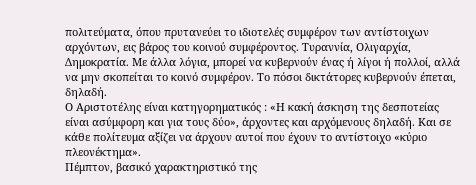πολιτεύματα, όπου πρυτανεύει το ιδιοτελές συμφέρον των αντίστοιχων αρχόντων, εις βάρος του κοινού συμφέροντος. Τυραννία, Ολιγαρχία, Δημοκρατία. Με άλλα λόγια, μπορεί να κυβερνούν ένας ή λίγοι ή πολλοί, αλλά να μην σκοπείται το κοινό συμφέρον. Το πόσοι δικτάτορες κυβερνούν έπεται, δηλαδή.
Ο Αριστοτέλης είναι κατηγορηματικός : «Η κακή άσκηση της δεσποτείας είναι ασύμφορη και για τους δύο», άρχοντες και αρχόμενους δηλαδή. Και σε κάθε πολίτευμα αξίζει να άρχουν αυτοί που έχουν το αντίστοιχο «κύριο πλεονέκτημα».
Πέμπτον, βασικό χαρακτηριστικό της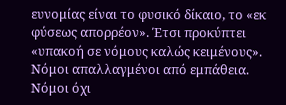ευνομίας είναι το φυσικό δίκαιο, το «εκ φύσεως απορρέον». Έτσι προκύπτει «υπακοή σε νόμους καλώς κειμένους». Νόμοι απαλλαγμένοι από εμπάθεια. Νόμοι όχι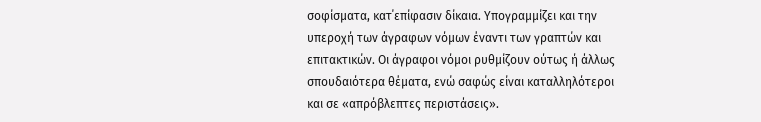σοφίσματα, κατ΄επίφασιν δίκαια. Υπογραμμίζει και την υπεροχή των άγραφων νόμων έναντι των γραπτών και επιτακτικών. Οι άγραφοι νόμοι ρυθμίζουν ούτως ή άλλως σπουδαιότερα θέματα, ενώ σαφώς είναι καταλληλότεροι και σε «απρόβλεπτες περιστάσεις».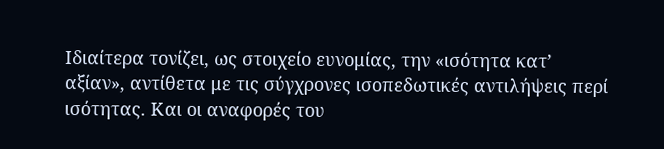Ιδιαίτερα τονίζει, ως στοιχείο ευνομίας, την «ισότητα κατ’ αξίαν», αντίθετα με τις σύγχρονες ισοπεδωτικές αντιλήψεις περί ισότητας. Και οι αναφορές του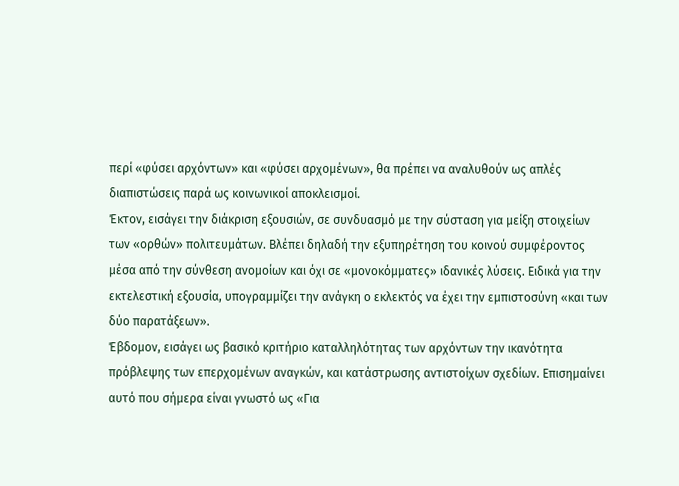περί «φύσει αρχόντων» και «φύσει αρχομένων», θα πρέπει να αναλυθούν ως απλές διαπιστώσεις παρά ως κοινωνικοί αποκλεισμοί.
Έκτον, εισάγει την διάκριση εξουσιών, σε συνδυασμό με την σύσταση για μείξη στοιχείων των «ορθών» πολιτευμάτων. Βλέπει δηλαδή την εξυπηρέτηση του κοινού συμφέροντος μέσα από την σύνθεση ανομοίων και όχι σε «μονοκόμματες» ιδανικές λύσεις. Ειδικά για την εκτελεστική εξουσία, υπογραμμίζει την ανάγκη ο εκλεκτός να έχει την εμπιστοσύνη «και των δύο παρατάξεων».
Έβδομον, εισάγει ως βασικό κριτήριο καταλληλότητας των αρχόντων την ικανότητα πρόβλεψης των επερχομένων αναγκών, και κατάστρωσης αντιστοίχων σχεδίων. Επισημαίνει αυτό που σήμερα είναι γνωστό ως «Για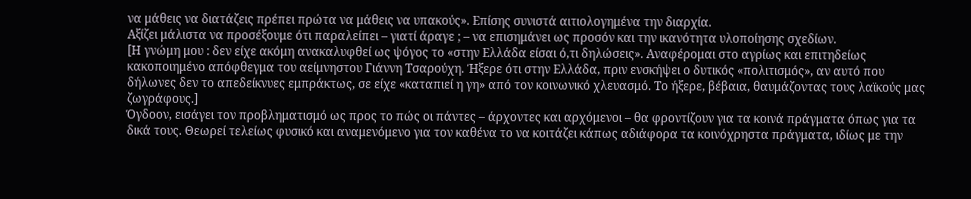να μάθεις να διατάζεις πρέπει πρώτα να μάθεις να υπακούς». Επίσης συνιστά αιτιολογημένα την διαρχία.
Αξίζει μάλιστα να προσέξουμε ότι παραλείπει – γιατί άραγε ; – να επισημάνει ως προσόν και την ικανότητα υλοποίησης σχεδίων.
[Η γνώμη μου : δεν είχε ακόμη ανακαλυφθεί ως ψόγος το «στην Ελλάδα είσαι ό,τι δηλώσεις». Αναφέρομαι στο αγρίως και επιτηδείως κακοποιημένο απόφθεγμα του αείμνηστου Γιάννη Τσαρούχη. Ήξερε ότι στην Ελλάδα, πριν ενσκήψει ο δυτικός «πολιτισμός», αν αυτό που δήλωνες δεν το απεδείκνυες εμπράκτως, σε είχε «καταπιεί η γη» από τον κοινωνικό χλευασμό. Το ήξερε, βέβαια, θαυμάζοντας τους λαϊκούς μας ζωγράφους.]
Όγδοον, εισάγει τον προβληματισμό ως προς το πώς οι πάντες – άρχοντες και αρχόμενοι – θα φροντίζουν για τα κοινά πράγματα όπως για τα δικά τους. Θεωρεί τελείως φυσικό και αναμενόμενο για τον καθένα το να κοιτάζει κάπως αδιάφορα τα κοινόχρηστα πράγματα, ιδίως με την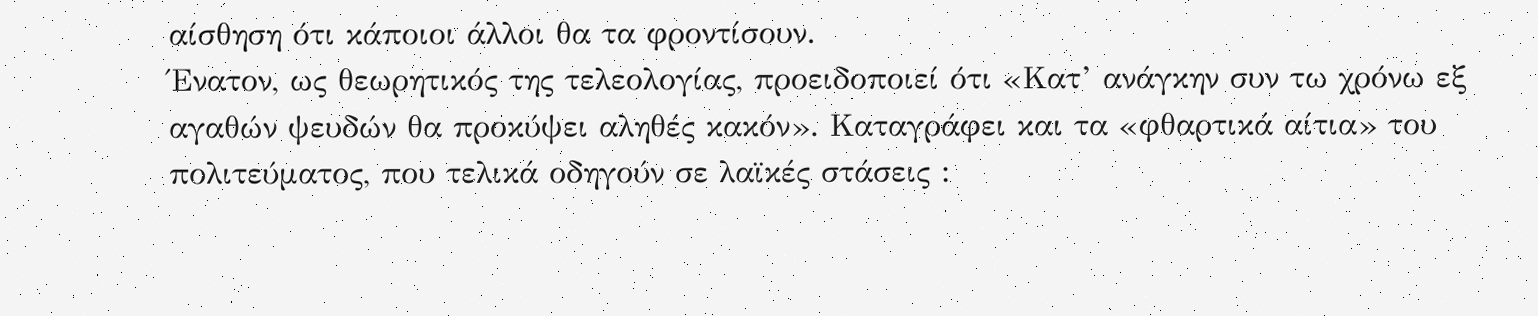αίσθηση ότι κάποιοι άλλοι θα τα φροντίσουν.
Ένατον, ως θεωρητικός της τελεολογίας, προειδοποιεί ότι «Κατ’ ανάγκην συν τω χρόνω εξ αγαθών ψευδών θα προκύψει αληθές κακόν». Καταγράφει και τα «φθαρτικά αίτια» του πολιτεύματος, που τελικά οδηγούν σε λαϊκές στάσεις :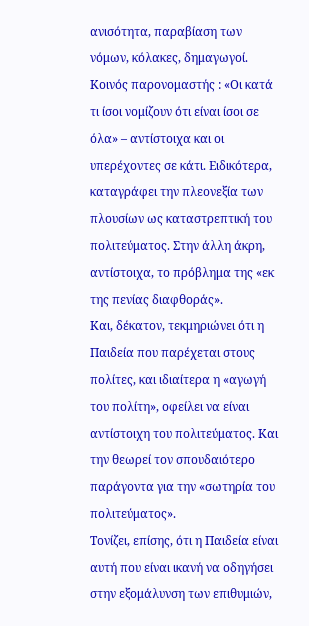ανισότητα, παραβίαση των νόμων, κόλακες, δημαγωγοί.
Κοινός παρονομαστής : «Οι κατά τι ίσοι νομίζουν ότι είναι ίσοι σε όλα» – αντίστοιχα και οι υπερέχοντες σε κάτι. Ειδικότερα, καταγράφει την πλεονεξία των πλουσίων ως καταστρεπτική του πολιτεύματος. Στην άλλη άκρη, αντίστοιχα, το πρόβλημα της «εκ της πενίας διαφθοράς».
Και, δέκατον, τεκμηριώνει ότι η Παιδεία που παρέχεται στους πολίτες, και ιδιαίτερα η «αγωγή του πολίτη», οφείλει να είναι αντίστοιχη του πολιτεύματος. Και την θεωρεί τον σπουδαιότερο παράγοντα για την «σωτηρία του πολιτεύματος».
Τονίζει, επίσης, ότι η Παιδεία είναι αυτή που είναι ικανή να οδηγήσει στην εξομάλυνση των επιθυμιών,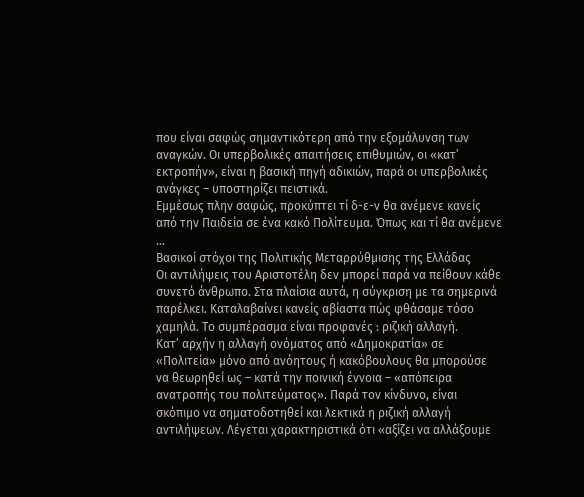που είναι σαφώς σημαντικότερη από την εξομάλυνση των αναγκών. Οι υπερβολικές απαιτήσεις επιθυμιών, οι «κατ’ εκτροπήν», είναι η βασική πηγή αδικιών, παρά οι υπερβολικές ανάγκες – υποστηρίζει πειστικά.
Εμμέσως πλην σαφώς, προκύπτει τί δ-ε-ν θα ανέμενε κανείς από την Παιδεία σε ένα κακό Πολίτευμα. Όπως και τί θα ανέμενε …
Βασικοί στόχοι της Πολιτικής Μεταρρύθμισης της Ελλάδας
Οι αντιλήψεις του Αριστοτέλη δεν μπορεί παρά να πείθουν κάθε συνετό άνθρωπο. Στα πλαίσια αυτά, η σύγκριση με τα σημερινά παρέλκει. Καταλαβαίνει κανείς αβίαστα πώς φθάσαμε τόσο χαμηλά. Το συμπέρασμα είναι προφανές : ριζική αλλαγή.
Κατ’ αρχήν η αλλαγή ονόματος από «Δημοκρατία» σε «Πολιτεία» μόνο από ανόητους ή κακόβουλους θα μπορούσε να θεωρηθεί ως – κατά την ποινική έννοια – «απόπειρα ανατροπής του πολιτεύματος». Παρά τον κίνδυνο, είναι σκόπιμο να σηματοδοτηθεί και λεκτικά η ριζική αλλαγή αντιλήψεων. Λέγεται χαρακτηριστικά ότι «αξίζει να αλλάξουμε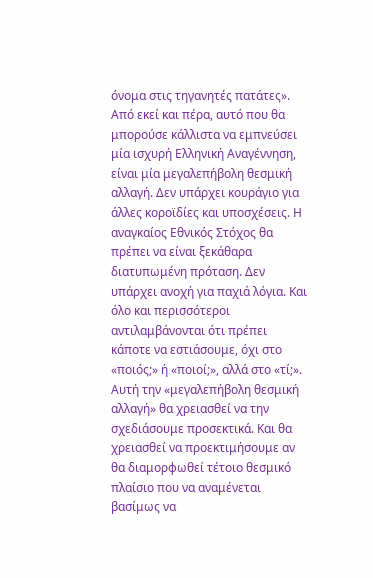όνομα στις τηγανητές πατάτες».
Από εκεί και πέρα, αυτό που θα μπορούσε κάλλιστα να εμπνεύσει μία ισχυρή Ελληνική Αναγέννηση, είναι μία μεγαλεπήβολη θεσμική αλλαγή. Δεν υπάρχει κουράγιο για άλλες κοροϊδίες και υποσχέσεις. Η αναγκαίος Εθνικός Στόχος θα πρέπει να είναι ξεκάθαρα διατυπωμένη πρόταση. Δεν υπάρχει ανοχή για παχιά λόγια. Και όλο και περισσότεροι αντιλαμβάνονται ότι πρέπει κάποτε να εστιάσουμε, όχι στο «ποιός;» ή «ποιοί;», αλλά στο «τί;».
Αυτή την «μεγαλεπήβολη θεσμική αλλαγή» θα χρειασθεί να την σχεδιάσουμε προσεκτικά. Και θα χρειασθεί να προεκτιμήσουμε αν θα διαμορφωθεί τέτοιο θεσμικό πλαίσιο που να αναμένεται βασίμως να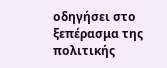οδηγήσει στο ξεπέρασμα της πολιτικής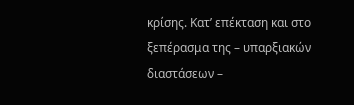κρίσης. Κατ’ επέκταση και στο ξεπέρασμα της – υπαρξιακών διαστάσεων –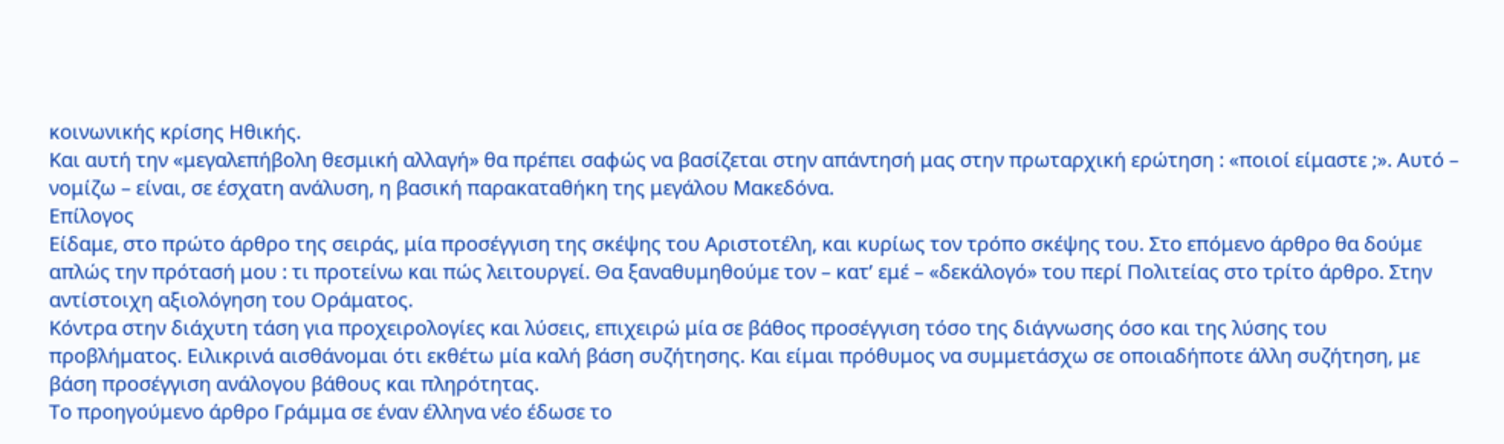κοινωνικής κρίσης Ηθικής.
Και αυτή την «μεγαλεπήβολη θεσμική αλλαγή» θα πρέπει σαφώς να βασίζεται στην απάντησή μας στην πρωταρχική ερώτηση : «ποιοί είμαστε ;». Αυτό – νομίζω – είναι, σε έσχατη ανάλυση, η βασική παρακαταθήκη της μεγάλου Μακεδόνα.
Επίλογος
Είδαμε, στο πρώτο άρθρο της σειράς, μία προσέγγιση της σκέψης του Αριστοτέλη, και κυρίως τον τρόπο σκέψης του. Στο επόμενο άρθρο θα δούμε απλώς την πρότασή μου : τι προτείνω και πώς λειτουργεί. Θα ξαναθυμηθούμε τον – κατ’ εμέ – «δεκάλογό» του περί Πολιτείας στο τρίτο άρθρο. Στην αντίστοιχη αξιολόγηση του Οράματος.
Κόντρα στην διάχυτη τάση για προχειρολογίες και λύσεις, επιχειρώ μία σε βάθος προσέγγιση τόσο της διάγνωσης όσο και της λύσης του προβλήματος. Ειλικρινά αισθάνομαι ότι εκθέτω μία καλή βάση συζήτησης. Και είμαι πρόθυμος να συμμετάσχω σε οποιαδήποτε άλλη συζήτηση, με βάση προσέγγιση ανάλογου βάθους και πληρότητας.
Το προηγούμενο άρθρο Γράμμα σε έναν έλληνα νέο έδωσε το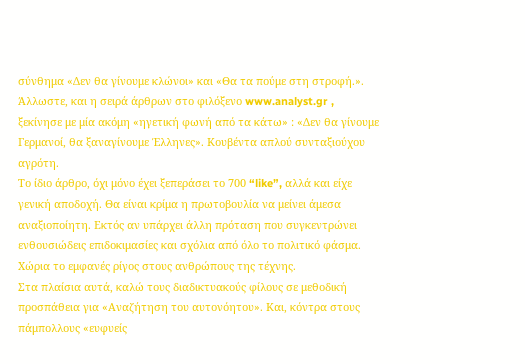σύνθημα «Δεν θα γίνουμε κλώνοι» και «Θα τα πούμε στη στροφή.». Άλλωστε, και η σειρά άρθρων στο φιλόξενο www.analyst.gr , ξεκίνησε με μία ακόμη «ηγετική φωνή από τα κάτω» : «Δεν θα γίνουμε Γερμανοί, θα ξαναγίνουμε Έλληνες». Κουβέντα απλού συνταξιούχου αγρότη.
Το ίδιο άρθρο, όχι μόνο έχει ξεπεράσει το 700 “like”, αλλά και είχε γενική αποδοχή. Θα είναι κρίμα η πρωτοβουλία να μείνει άμεσα αναξιοποίητη. Εκτός αν υπάρχει άλλη πρόταση που συγκεντρώνει ενθουσιώδεις επιδοκιμασίες και σχόλια από όλο το πολιτικό φάσμα. Χώρια το εμφανές ρίγος στους ανθρώπους της τέχνης.
Στα πλαίσια αυτά, καλώ τους διαδικτυακούς φίλους σε μεθοδική προσπάθεια για «Αναζήτηση του αυτονόητου». Και, κόντρα στους πάμπολλους «ευφυείς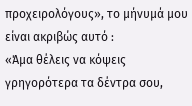προχειρολόγους», το μήνυμά μου είναι ακριβώς αυτό :
«Άμα θέλεις να κόψεις γρηγορότερα τα δέντρα σου,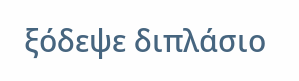ξόδεψε διπλάσιο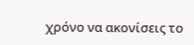χρόνο να ακονίσεις το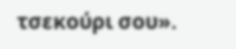τσεκούρι σου».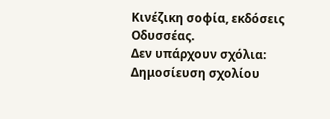Κινέζικη σοφία, εκδόσεις Οδυσσέας.
Δεν υπάρχουν σχόλια:
Δημοσίευση σχολίου